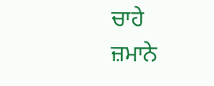ਚਾਹੇ
ਜ਼ਮਾਨੇ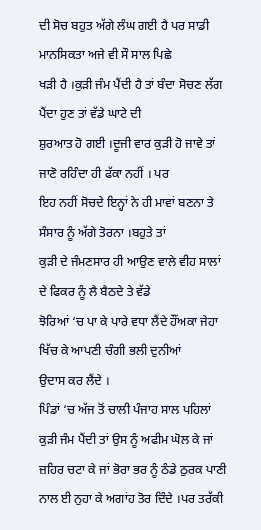ਦੀ ਸੋਚ ਬਹੁਤ ਅੱਗੇ ਲੰਘ ਗਈ ਹੈ ਪਰ ਸਾਡੀ ਮਾਨਸਿਕਤਾ ਅਜੇ ਵੀ ਸੌ ਸਾਲ ਪਿਛੇ
ਖੜੀ ਹੈ ।ਕੁੜੀ ਜੰਮ ਪੈਂਦੀ ਹੈ ਤਾਂ ਬੰਦਾ ਸੋਚਣ ਲੱਗ ਪੈਂਦਾ ਹੁਣ ਤਾਂ ਵੱਡੇ ਘਾਟੇ ਦੀ
ਸ਼ੁਰਆਤ ਹੋ ਗਈ ।ਦੂਜੀ ਵਾਰ ਕੁੜੀ ਹੋ ਜਾਵੇ ਤਾਂ ਜਾਣੋ ਰਹਿੰਦਾ ਹੀ ਫੱਕਾ ਨਹੀਂ । ਪਰ
ਇਹ ਨਹੀਂ ਸੋਚਦੇ ਇਨ੍ਹਾਂ ਨੇ ਹੀ ਮਾਵਾਂ ਬਣਨਾ ਤੇ ਸੰਸਾਰ ਨੂੰ ਅੱਗੇ ਤੋਰਨਾ ।ਬਹੁਤੇ ਤਾਂ
ਕੁੜੀ ਦੇ ਜੰਮਣਸਾਰ ਹੀ ਆਉਣ ਵਾਲੇ ਵੀਹ ਸਾਲਾਂ ਦੇ ਫਿਕਰ ਨੂੰ ਲੈ ਬੈਠਦੇ ਤੇ ਵੱਡੇ
ਝੋਰਿਆਂ ‘ਚ ਪਾ ਕੇ ਪਾਰੇ ਵਧਾ ਲੈਂਦੇ ਹੌਂਅਕਾ ਜੇਹਾ ਖਿੱਚ ਕੇ ਆਪਣੀ ਚੰਗੀ ਭਲੀ ਦੁਨੀਆਂ
ਉਦਾਸ ਕਰ ਲੈਂਦੇ ।
ਪਿੰਡਾਂ ‘ਚ ਅੱਜ ਤੋਂ ਚਾਲੀ ਪੰਜਾਹ ਸਾਲ ਪਹਿਲਾਂ ਕੁੜੀ ਜੰਮ ਪੈਂਦੀ ਤਾਂ ਉਸ ਨੂੰ ਅਫੀਮ ਘੋਲ ਕੇ ਜਾਂ ਜ਼ਹਿਰ ਚਟਾ ਕੇ ਜਾਂ ਭੋਰਾ ਭਰ ਨੂੰ ਠੰਡੇ ਠੁਰਕ ਪਾਣੀ ਨਾਲ ਈ ਨੁਹਾ ਕੇ ਅਗਾਂਹ ਤੋਰ ਦਿੰਦੇ ।ਪਰ ਤਰੱਕੀ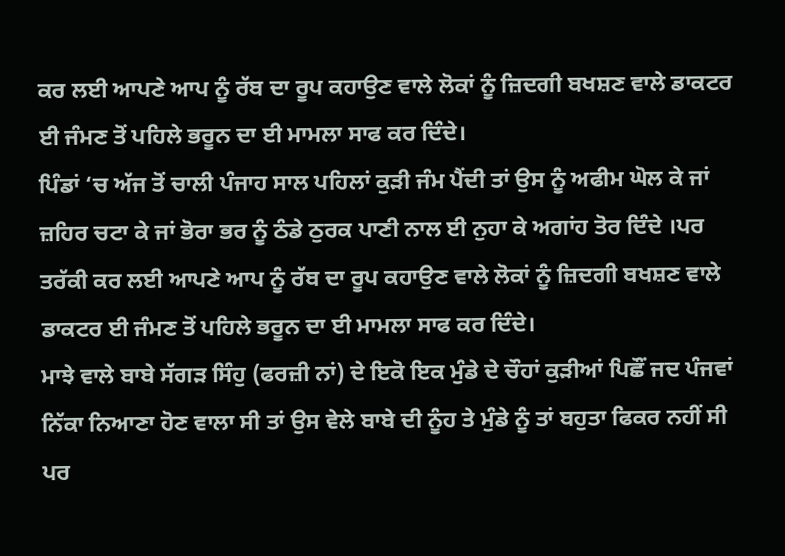ਕਰ ਲਈ ਆਪਣੇ ਆਪ ਨੂੰ ਰੱਬ ਦਾ ਰੂਪ ਕਹਾਉਣ ਵਾਲੇ ਲੋਕਾਂ ਨੂੰ ਜ਼ਿਦਗੀ ਬਖਸ਼ਣ ਵਾਲੇ ਡਾਕਟਰ ਈ ਜੰਮਣ ਤੋਂ ਪਹਿਲੇ ਭਰੂਨ ਦਾ ਈ ਮਾਮਲਾ ਸਾਫ ਕਰ ਦਿੰਦੇ।
ਪਿੰਡਾਂ ‘ਚ ਅੱਜ ਤੋਂ ਚਾਲੀ ਪੰਜਾਹ ਸਾਲ ਪਹਿਲਾਂ ਕੁੜੀ ਜੰਮ ਪੈਂਦੀ ਤਾਂ ਉਸ ਨੂੰ ਅਫੀਮ ਘੋਲ ਕੇ ਜਾਂ ਜ਼ਹਿਰ ਚਟਾ ਕੇ ਜਾਂ ਭੋਰਾ ਭਰ ਨੂੰ ਠੰਡੇ ਠੁਰਕ ਪਾਣੀ ਨਾਲ ਈ ਨੁਹਾ ਕੇ ਅਗਾਂਹ ਤੋਰ ਦਿੰਦੇ ।ਪਰ ਤਰੱਕੀ ਕਰ ਲਈ ਆਪਣੇ ਆਪ ਨੂੰ ਰੱਬ ਦਾ ਰੂਪ ਕਹਾਉਣ ਵਾਲੇ ਲੋਕਾਂ ਨੂੰ ਜ਼ਿਦਗੀ ਬਖਸ਼ਣ ਵਾਲੇ ਡਾਕਟਰ ਈ ਜੰਮਣ ਤੋਂ ਪਹਿਲੇ ਭਰੂਨ ਦਾ ਈ ਮਾਮਲਾ ਸਾਫ ਕਰ ਦਿੰਦੇ।
ਮਾਝੇ ਵਾਲੇ ਬਾਬੇ ਸੱਗੜ ਸਿੰਹੁ (ਫਰਜ਼ੀ ਨਾਂ) ਦੇ ਇਕੋ ਇਕ ਮੁੰਡੇ ਦੇ ਚੌਹਾਂ ਕੁੜੀਆਂ ਪਿਛੌਂ ਜਦ ਪੰਜਵਾਂ ਨਿੱਕਾ ਨਿਆਣਾ ਹੋਣ ਵਾਲਾ ਸੀ ਤਾਂ ਉਸ ਵੇਲੇ ਬਾਬੇ ਦੀ ਨੂੰਹ ਤੇ ਮੁੰਡੇ ਨੂੰ ਤਾਂ ਬਹੁਤਾ ਫਿਕਰ ਨਹੀਂ ਸੀ ਪਰ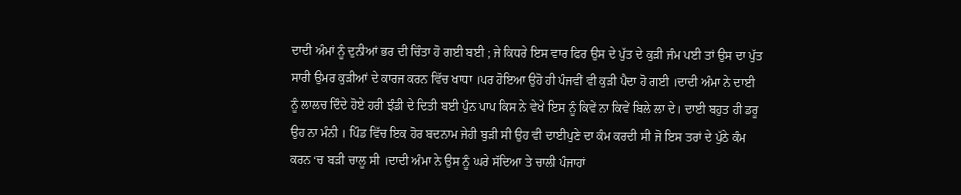ਦਾਦੀ ਅੰਮਾਂ ਨੂੰ ਦੁਨੀਆਂ ਭਰ ਦੀ ਚਿੰਤਾ ਹੋ ਗਈ ਬਈ ; ਜੇ ਕਿਧਰੇ ਇਸ ਵਾਰ ਫਿਰ ਉਸ ਦੇ ਪੁੱਤ ਦੇ ਕੁੜੀ ਜੰਮ ਪਈ ਤਾਂ ਉਸ ਦਾ ਪੁੱਤ ਸਾਰੀ ਉਮਰ ਕੁੜੀਆਂ ਦੇ ਕਾਰਜ ਕਰਨ ਵਿੱਚ ਖਾਧਾ ।ਪਰ ਹੋਇਆ ਉਹੋ ਹੀ ਪੰਜਵੀਂ ਵੀ ਕੁੜੀ ਪੈਦਾ ਹੋ ਗਈ ।ਦਾਦੀ ਅੰਮਾ ਨੇ ਦਾਈ ਨੂੰ ਲਾਲਚ ਦਿੰਦੇ ਹੋਏ ਹਰੀ ਝੰਡੀ ਦੇ ਦਿਤੀ ਬਈ ਪੁੰਨ ਪਾਪ ਕਿਸ ਨੇ ਵੇਖੇ ਇਸ ਨੂੰ ਕਿਵੇਂ ਨਾ ਕਿਵੇਂ ਬਿਲੇ ਲਾ ਦੇ। ਦਾਈ ਬਹੁਤ ਹੀ ਡਰੂ ਉਹ ਨਾ ਮੰਨੀ । ਪਿੰਡ ਵਿੱਚ ਇਕ ਹੋਰ ਬਦਨਾਮ ਜੇਹੀ ਬੁੜੀ ਸੀ ਉਹ ਵੀ ਦਾਈਪੁਣੇ ਦਾ ਕੰਮ ਕਰਦੀ ਸੀ ਜੋ ਇਸ ਤਰਾਂ ਦੇ ਪੁੱਠੇ ਕੰਮ ਕਰਨ ‘ਚ ਬੜੀ ਚਾਲੂ ਸੀ ।ਦਾਦੀ ਅੰਮਾ ਨੇ ਉਸ ਨੂੰ ਘਰੇ ਸੱਦਿਆ ਤੇ ਚਾਲੀ ਪੰਜਾਹਾਂ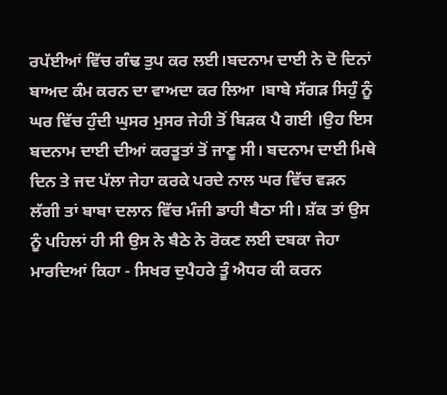ਰਪੱਈਆਂ ਵਿੱਚ ਗੰਢ ਤੁਪ ਕਰ ਲਈ।ਬਦਨਾਮ ਦਾਈ ਨੇ ਦੋ ਦਿਨਾਂ ਬਾਅਦ ਕੰਮ ਕਰਨ ਦਾ ਵਾਅਦਾ ਕਰ ਲਿਆ ।ਬਾਬੇ ਸੱਗੜ ਸਿਹੁੰ ਨੂੰ ਘਰ ਵਿੱਚ ਹੁੰਦੀ ਘੁਸਰ ਮੁਸਰ ਜੇਹੀ ਤੋਂ ਬਿੜਕ ਪੈ ਗਈ ।ਉਹ ਇਸ ਬਦਨਾਮ ਦਾਈ ਦੀਆਂ ਕਰਤੂਤਾਂ ਤੋਂ ਜਾਣੂ ਸੀ। ਬਦਨਾਮ ਦਾਈ ਮਿਥੇ ਦਿਨ ਤੇ ਜਦ ਪੱਲਾ ਜੇਹਾ ਕਰਕੇ ਪਰਦੇ ਨਾਲ ਘਰ ਵਿੱਚ ਵੜਨ ਲੱਗੀ ਤਾਂ ਬਾਬਾ ਦਲਾਨ ਵਿੱਚ ਮੰਜੀ ਡਾਹੀ ਬੈਠਾ ਸੀ। ਸ਼ੱਕ ਤਾਂ ਉਸ ਨੂੰ ਪਹਿਲਾਂ ਹੀ ਸੀ ਉਸ ਨੇ ਬੈਠੇ ਨੇ ਰੋਕਣ ਲਈ ਦਬਕਾ ਜੇਹਾ ਮਾਰਦਿਆਂ ਕਿਹਾ - ਸਿਖਰ ਦੁਪੈਹਰੇ ਤੂੰ ਐਧਰ ਕੀ ਕਰਨ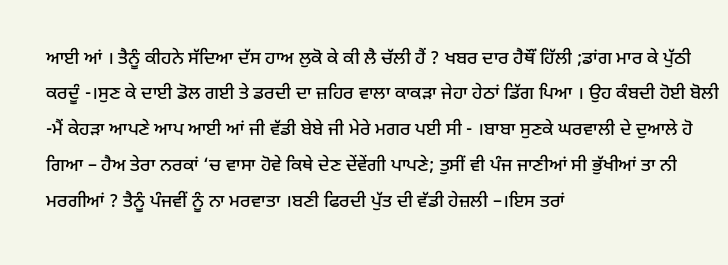ਆਈ ਆਂ । ਤੈਨੂੰ ਕੀਹਨੇ ਸੱਦਿਆ ਦੱਸ ਹਾਅ ਲੁਕੋ ਕੇ ਕੀ ਲੈ ਚੱਲੀ ਹੈਂ ? ਖਬਰ ਦਾਰ ਹੈਥੌਂ ਹਿੱਲੀ ;ਡਾਂਗ ਮਾਰ ਕੇ ਪੁੱਠੀ ਕਰਦੂੰ -।ਸੁਣ ਕੇ ਦਾਈ ਡੋਲ ਗਈ ਤੇ ਡਰਦੀ ਦਾ ਜ਼ਹਿਰ ਵਾਲਾ ਕਾਕੜਾ ਜੇਹਾ ਹੇਠਾਂ ਡਿੱਗ ਪਿਆ । ਉਹ ਕੰਬਦੀ ਹੋਈ ਬੋਲੀ -ਮੈਂ ਕੇਹੜਾ ਆਪਣੇ ਆਪ ਆਈ ਆਂ ਜੀ ਵੱਡੀ ਬੇਬੇ ਜੀ ਮੇਰੇ ਮਗਰ ਪਈ ਸੀ - ।ਬਾਬਾ ਸੁਣਕੇ ਘਰਵਾਲੀ ਦੇ ਦੁਆਲੇ ਹੋ ਗਿਆ – ਹੈਅ ਤੇਰਾ ਨਰਕਾਂ ‘ਚ ਵਾਸਾ ਹੋਵੇ ਕਿਥੇ ਦੇਣ ਦੇਂਵੇਂਗੀ ਪਾਪਣੇ; ਤੁਸੀਂ ਵੀ ਪੰਜ ਜਾਣੀਆਂ ਸੀ ਭੁੱਖੀਆਂ ਤਾ ਨੀ ਮਰਗੀਆਂ ? ਤੈਨੂੰ ਪੰਜਵੀਂ ਨੂੰ ਨਾ ਮਰਵਾਤਾ ।ਬਣੀ ਫਿਰਦੀ ਪੁੱਤ ਦੀ ਵੱਡੀ ਹੇਜ਼ਲੀ –।ਇਸ ਤਰਾਂ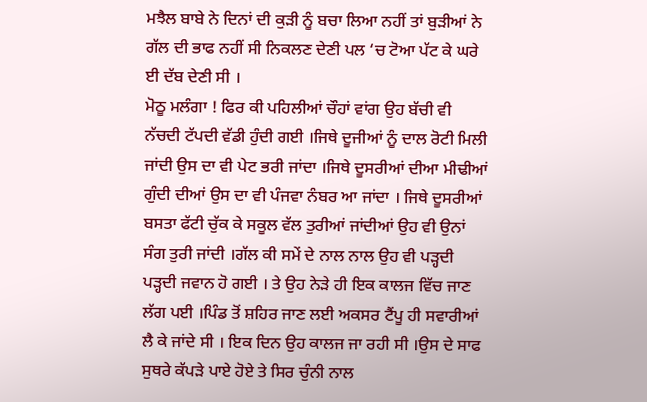ਮਝੈਲ ਬਾਬੇ ਨੇ ਦਿਨਾਂ ਦੀ ਕੁੜੀ ਨੂੰ ਬਚਾ ਲਿਆ ਨਹੀਂ ਤਾਂ ਬੁੜੀਆਂ ਨੇ ਗੱਲ ਦੀ ਭਾਫ ਨਹੀਂ ਸੀ ਨਿਕਲਣ ਦੇਣੀ ਪਲ ‘ਚ ਟੋਆ ਪੱਟ ਕੇ ਘਰੇ ਈ ਦੱਬ ਦੇਣੀ ਸੀ ।
ਮੋਠੂ ਮਲੰਗਾ ! ਫਿਰ ਕੀ ਪਹਿਲੀਆਂ ਚੌਹਾਂ ਵਾਂਗ ਉਹ ਬੱਚੀ ਵੀ ਨੱਚਦੀ ਟੱਪਦੀ ਵੱਡੀ ਹੁੰਦੀ ਗਈ ।ਜਿਥੇ ਦੂਜੀਆਂ ਨੂੰ ਦਾਲ ਰੋਟੀ ਮਿਲੀ ਜਾਂਦੀ ਉਸ ਦਾ ਵੀ ਪੇਟ ਭਰੀ ਜਾਂਦਾ ।ਜਿਥੇ ਦੂਸਰੀਆਂ ਦੀਆ ਮੀਢੀਆਂ ਗੁੰਦੀ ਦੀਆਂ ਉਸ ਦਾ ਵੀ ਪੰਜਵਾ ਨੰਬਰ ਆ ਜਾਂਦਾ । ਜਿਥੇ ਦੂਸਰੀਆਂ ਬਸਤਾ ਫੱਟੀ ਚੁੱਕ ਕੇ ਸਕੂਲ ਵੱਲ ਤੁਰੀਆਂ ਜਾਂਦੀਆਂ ਉਹ ਵੀ ਉਨਾਂ ਸੰਗ ਤੁਰੀ ਜਾਂਦੀ ।ਗੱਲ ਕੀ ਸਮੇਂ ਦੇ ਨਾਲ ਨਾਲ ਉਹ ਵੀ ਪੜ੍ਹਦੀ ਪੜ੍ਹਦੀ ਜਵਾਨ ਹੋ ਗਈ । ਤੇ ਉਹ ਨੇੜੇ ਹੀ ਇਕ ਕਾਲਜ ਵਿੱਚ ਜਾਣ ਲੱਗ ਪਈ ।ਪਿੰਡ ਤੋਂ ਸ਼ਹਿਰ ਜਾਣ ਲਈ ਅਕਸਰ ਟੈਂਪੂ ਹੀ ਸਵਾਰੀਆਂ ਲੈ ਕੇ ਜਾਂਦੇ ਸੀ । ਇਕ ਦਿਨ ਉਹ ਕਾਲਜ ਜਾ ਰਹੀ ਸੀ ।ਉਸ ਦੇ ਸਾਫ ਸੁਥਰੇ ਕੱਪੜੇ ਪਾਏ ਹੋਏ ਤੇ ਸਿਰ ਚੁੰਨੀ ਨਾਲ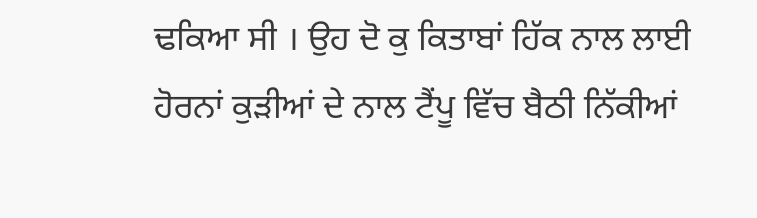ਢਕਿਆ ਸੀ । ਉਹ ਦੋ ਕੁ ਕਿਤਾਬਾਂ ਹਿੱਕ ਨਾਲ ਲਾਈ ਹੋਰਨਾਂ ਕੁੜੀਆਂ ਦੇ ਨਾਲ ਟੈਂਪੂ ਵਿੱਚ ਬੈਠੀ ਨਿੱਕੀਆਂ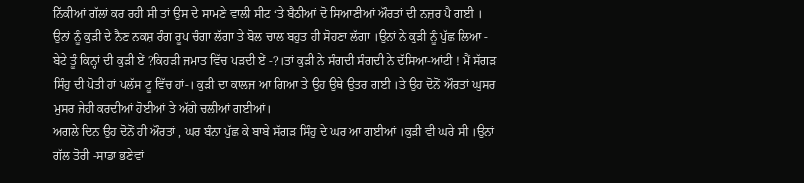ਨਿੱਕੀਆਂ ਗੱਲਾਂ ਕਰ ਰਹੀ ਸੀ ਤਾਂ ਉਸ ਦੇ ਸਾਮਣੇ ਵਾਲੀ ਸੀਟ ‘ਤੇ ਬੈਠੀਆਂ ਦੋ ਸਿਆਣੀਆਂ ਔਰਤਾਂ ਦੀ ਨਜ਼ਰ ਪੈ ਗਈ । ਉਨਾਂ ਨੂੰ ਕੁੜੀ ਦੇ ਨੈਣ ਨਕਸ਼ ਰੰਗ ਰੂਪ ਚੰਗਾ ਲੱਗਾ ਤੇ ਬੋਲ ਚਾਲ ਬਹੁਤ ਹੀ ਸੋਹਣਾ ਲੱਗਾ ।ਉਨਾਂ ਨੇ ਕੁੜੀ ਨੂੰ ਪੁੱਛ ਲਿਆ - ਬੇਟੇ ਤੂੰ ਕਿਨ੍ਹਾਂ ਦੀ ਕੁੜੀ ਏਂ ?ਕਿਹੜੀ ਜਮਾਤ ਵਿੱਚ ਪੜਦੀ ਏਂ -?।ਤਾਂ ਕੁੜੀ ਨੇ ਸੰਗਦੀ ਸੰਗਦੀ ਨੇ ਦੱਸਿਆ-ਆਂਟੀ ! ਮੈਂ ਸੱਗੜ ਸਿੰਹੁ ਦੀ ਪੋਤੀ ਹਾਂ ਪਲੱਸ ਟੂ ਵਿੱਚ ਹਾਂ-। ਕੁੜੀ ਦਾ ਕਾਲਜ ਆ ਗਿਆ ਤੇ ਉਹ ਉਥੇ ਉਤਰ ਗਈ ।ਤੇ ਉਹ ਦੋਨੋਂ ਔਰਤਾਂ ਘੁਸਰ ਮੁਸਰ ਜੇਹੀ ਕਰਦੀਆਂ ਹੋਈਆਂ ਤੇ ਅੱਗੇ ਚਲੀਆਂ ਗਈਆਂ।
ਅਗਲੇ ਦਿਨ ਉਹ ਦੋਨੋਂ ਹੀ ਔਰਤਾਂ , ਘਰ ਬੰਨਾ ਪੁੱਛ ਕੇ ਬਾਬੇ ਸੱਗੜ ਸਿੰਹੁ ਦੇ ਘਰ ਆ ਗਈਆਂ ।ਕੁੜੀ ਵੀ ਘਰੇ ਸੀ ।ਉਨਾਂ ਗੱਲ ਤੋਰੀ -ਸਾਡਾ ਭਣੇਵਾਂ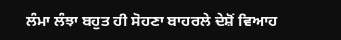ਲੰਮਾ ਲੰਝਾ ਬਹੁਤ ਹੀ ਸੋਹਣਾ ਬਾਹਰਲੇ ਦੇਸ਼ੋਂ ਵਿਆਹ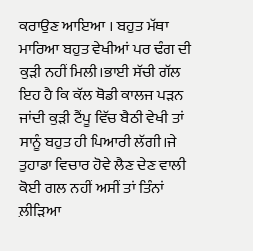ਕਰਾਉਣ ਆਇਆ । ਬਹੁਤ ਮੱਥਾ ਮਾਰਿਆ ਬਹੁਤ ਵੇਖੀਆਂ ਪਰ ਢੰਗ ਦੀ ਕੁੜੀ ਨਹੀਂ ਮਿਲੀ।ਭਾਈ ਸੱਚੀ ਗੱਲ ਇਹ ਹੈ ਕਿ ਕੱਲ ਥੋਡੀ ਕਾਲਜ ਪੜਨ ਜਾਂਦੀ ਕੁੜੀ ਟੈਂਪੂ ਵਿੱਚ ਬੈਠੀ ਵੇਖੀ ਤਾਂ ਸਾਨੂੰ ਬਹੁਤ ਹੀ ਪਿਆਰੀ ਲੱਗੀ।ਜੇ ਤੁਹਾਡਾ ਵਿਚਾਰ ਹੋਵੇ ਲੈਣ ਦੇਣ ਵਾਲੀ ਕੋਈ ਗਲ ਨਹੀਂ ਅਸੀਂ ਤਾਂ ਤਿੰਨਾਂ ਲ਼ੀੜਿਆ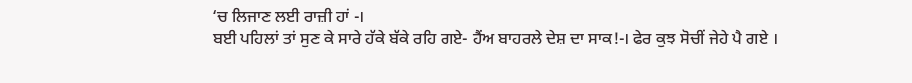‘ਚ ਲਿਜਾਣ ਲਈ ਰਾਜ਼ੀ ਹਾਂ -।
ਬਈ ਪਹਿਲਾਂ ਤਾਂ ਸੁਣ ਕੇ ਸਾਰੇ ਹੱਕੇ ਬੱਕੇ ਰਹਿ ਗਏ- ਹੈਂਅ ਬਾਹਰਲੇ ਦੇਸ਼ ਦਾ ਸਾਕ!-। ਫੇਰ ਕੁਝ ਸੋਚੀਂ ਜੇਹੇ ਪੈ ਗਏ ।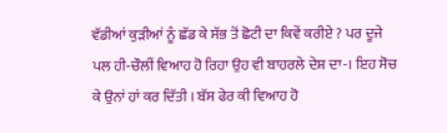ਵੱਡੀਆਂ ਕੁੜੀਆਂ ਨੂੰ ਛੱਡ ਕੇ ਸੱਭ ਤੋਂ ਛੋਟੀ ਦਾ ਕਿਵੇਂ ਕਰੀਏ ? ਪਰ ਦੂਜੇ ਪਲ ਹੀ-ਚੌਲੀਂ ਵਿਆਹ ਹੋ ਰਿਹਾ ਉਹ ਵੀ ਬਾਹਰਲੇ ਦੇਸ਼ ਦਾ-। ਇਹ ਸੋਚ ਕੇ ਉਨਾਂ ਹਾਂ ਕਰ ਦਿੱਤੀ । ਬੱਸ ਫੇਰ ਕੀ ਵਿਆਹ ਹੋ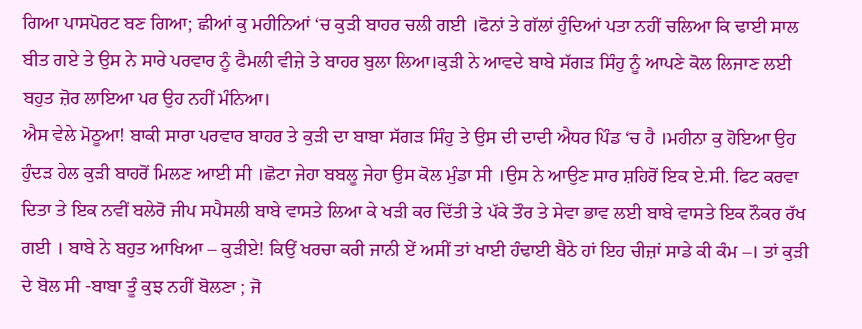ਗਿਆ ਪਾਸਪੋਰਟ ਬਣ ਗਿਆ; ਛੀਆਂ ਕੁ ਮਹੀਨਿਆਂ ‘ਚ ਕੁੜੀ ਬਾਹਰ ਚਲੀ ਗਈ ।ਫੋਨਾਂ ਤੇ ਗੱਲਾਂ ਹੁੰਦਿਆਂ ਪਤਾ ਨਹੀਂ ਚਲਿਆ ਕਿ ਢਾਈ ਸਾਲ ਬੀਤ ਗਏ ਤੇ ਉਸ ਨੇ ਸਾਰੇ ਪਰਵਾਰ ਨੂੰ ਫੈਮਲੀ ਵੀਜ਼ੇ ਤੇ ਬਾਹਰ ਬੁਲਾ ਲਿਆ।ਕੁੜੀ ਨੇ ਆਵਦੇ ਬਾਬੇ ਸੱਗੜ ਸਿੰਹੁ ਨੂੰ ਆਪਣੇ ਕੋਲ ਲਿਜਾਣ ਲਈ ਬਹੁਤ ਜ਼ੋਰ ਲਾਇਆ ਪਰ ਉਹ ਨਹੀਂ ਮੰਨਿਆ।
ਐਸ ਵੇਲੇ ਮੋਠੂਆ! ਬਾਕੀ ਸਾਰਾ ਪਰਵਾਰ ਬਾਹਰ ਤੇ ਕੁੜੀ ਦਾ ਬਾਬਾ ਸੱਗੜ ਸਿੰਹੁ ਤੇ ਉਸ ਦੀ ਦਾਦੀ ਐਧਰ ਪਿੰਡ ‘ਚ ਹੈ ।ਮਹੀਨਾ ਕੁ ਹੋਇਆ ਉਹ ਹੁੰਦੜ ਹੇਲ ਕੁੜੀ ਬਾਹਰੋਂ ਮਿਲਣ ਆਈ ਸੀ ।ਛੋਟਾ ਜੇਹਾ ਬਬਲੂ ਜੇਹਾ ਉਸ ਕੋਲ ਮੁੰਡਾ ਸੀ ।ਉਸ ਨੇ ਆਉਣ ਸਾਰ ਸ਼ਹਿਰੋਂ ਇਕ ਏ.ਸੀ. ਫਿਟ ਕਰਵਾ ਦਿਤਾ ਤੇ ਇਕ ਨਵੀਂ ਬਲੇਰੋ ਜੀਪ ਸਪੈਸਲੀ ਬਾਬੇ ਵਾਸਤੇ ਲਿਆ ਕੇ ਖੜੀ ਕਰ ਦਿੱਤੀ ਤੇ ਪੱਕੇ ਤੌਰ ਤੇ ਸੇਵਾ ਭਾਵ ਲਈ ਬਾਬੇ ਵਾਸਤੇ ਇਕ ਨੌਕਰ ਰੱਖ ਗਈ । ਬਾਬੇ ਨੇ ਬਹੁਤ ਆਖਿਆ – ਕੁੜੀਏ! ਕਿਉਂ ਖਰਚਾ ਕਰੀ ਜਾਨੀ ਏਂ ਅਸੀਂ ਤਾਂ ਖਾਈ ਹੰਢਾਈ ਬੈਠੇ ਹਾਂ ਇਹ ਚੀਜ਼ਾਂ ਸਾਡੇ ਕੀ ਕੰਮ –। ਤਾਂ ਕੁੜੀ ਦੇ ਬੋਲ ਸੀ -ਬਾਬਾ ਤੂੰ ਕੁਝ ਨਹੀਂ ਬੋਲਣਾ ; ਜੋ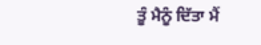ਤੂੰ ਮੈਨੂੰ ਦਿੱਤਾ ਮੈਂ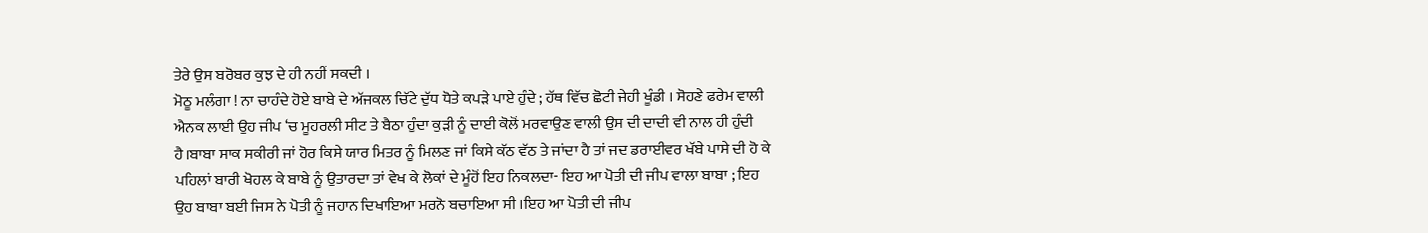ਤੇਰੇ ਉਸ ਬਰੋਬਰ ਕੁਝ ਦੇ ਹੀ ਨਹੀਂ ਸਕਦੀ ।
ਮੋਠੂ ਮਲੰਗਾ ! ਨਾ ਚਾਹੰਦੇ ਹੋਏ ਬਾਬੇ ਦੇ ਅੱਜਕਲ ਚਿੱਟੇ ਦੁੱਧ ਧੋਤੇ ਕਪੜੇ ਪਾਏ ਹੁੰਦੇ ; ਹੱਥ ਵਿੱਚ ਛੋਟੀ ਜੇਹੀ ਖੂੰਡੀ । ਸੋਹਣੇ ਫਰੇਮ ਵਾਲੀ ਐਨਕ ਲਾਈ ਉਹ ਜੀਪ ‘ਚ ਮੂਹਰਲੀ ਸੀਟ ਤੇ ਬੈਠਾ ਹੁੰਦਾ ਕੁੜੀ ਨੂੰ ਦਾਈ ਕੋਲੋਂ ਮਰਵਾਉਣ ਵਾਲੀ ਉਸ ਦੀ ਦਾਦੀ ਵੀ ਨਾਲ ਹੀ ਹੁੰਦੀ ਹੈ।ਬਾਬਾ ਸਾਕ ਸਕੀਰੀ ਜਾਂ ਹੋਰ ਕਿਸੇ ਯਾਰ ਮਿਤਰ ਨੂੰ ਮਿਲਣ ਜਾਂ ਕਿਸੇ ਕੱਠ ਵੱਠ ਤੇ ਜਾਂਦਾ ਹੈ ਤਾਂ ਜਦ ਡਰਾਈਵਰ ਖੱਬੇ ਪਾਸੇ ਦੀ ਹੋ ਕੇ ਪਹਿਲਾਂ ਬਾਰੀ ਖੋਹਲ ਕੇ ਬਾਬੇ ਨੂੰ ਉਤਾਰਦਾ ਤਾਂ ਵੇਖ ਕੇ ਲੋਕਾਂ ਦੇ ਮੂੰਹੋਂ ਇਹ ਨਿਕਲਦਾ- ਇਹ ਆ ਪੋਤੀ ਦੀ ਜੀਪ ਵਾਲਾ ਬਾਬਾ ; ਇਹ ਉਹ ਬਾਬਾ ਬਈ ਜਿਸ ਨੇ ਪੋਤੀ ਨੂੰ ਜਹਾਨ ਦਿਖਾਇਆ ਮਰਨੋ ਬਚਾਇਆ ਸੀ ।ਇਹ ਆ ਪੋਤੀ ਦੀ ਜੀਪ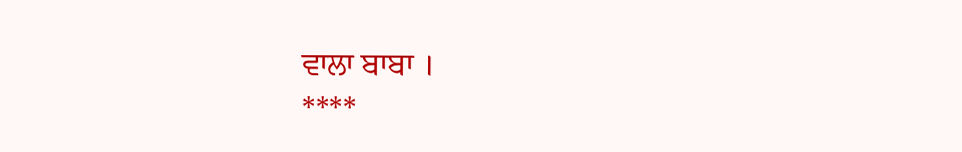ਵਾਲਾ ਬਾਬਾ ।
****